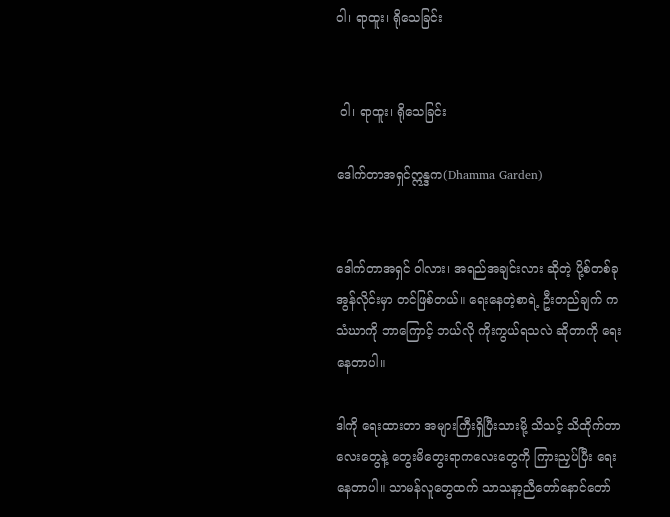၀ါ၊ ရာထူး၊ ရိုသေခြင်း


 ၀ါ၊ ရာထူး၊ ရိုသေခြင်း

ဒေါက်တာအရှင်ဣန္ဒက(Dhamma Garden)


ဒေါက်တာအရှင် ဝါလား၊ အရည်အချင်းလား ဆိုတဲ့ ပို့စ်တစ်ခု အွန်လိုင်းမှာ တင်ဖြစ်တယ်။ ရေးနေတဲ့စာရဲ့ ဦးတည်ချက် က သံဃာကို ဘာကြောင့် ဘယ်လို ကိုးကွယ်ရသလဲ ဆိုတာကို ရေးနေတာပါ။

ဒါကို ရေးထားတာ အများကြီးရှိပြီးသားမို့ သိသင့် သိထိုက်တာလေးတွေနဲ့ တွေးမိတွေးရာကလေးတွေကို ကြားညှပ်ပြီး ရေးနေတာပါ။ သာမန်လူတွေထက် သာသနာ့ညီတော်နောင်တော်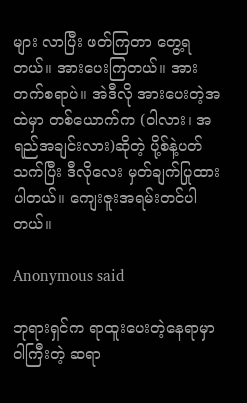များ လာပြီး ဖတ်ကြတာ တွေ့ရတယ်။ အားပေးကြတယ်။ အားတက်စရာပဲ။ အဲဒီလို အားပေးတဲ့အထဲမှာ တစ်ယောက်က (ဝါလား၊ အရည်အချင်းလား)ဆိုတဲ့ ပို့စ်နဲ့ပတ်သက်ပြီး ဒီလိုလေး မှတ်ချက်ပြုထားပါတယ်။ ကျေးဇူးအရမ်းတင်ပါတယ်။

Anonymous said

ဘုရားရှင်က ရာထူးပေးတဲ့နေရာမှာ ဝါကြီးတဲ့ ဆရာ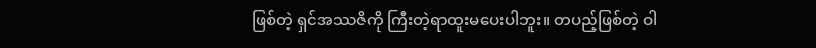ဖြစ်တဲ့ ရှင်အဿဇိကို ကြီးတဲ့ရာထူးမပေးပါဘူး။ တပည့်ဖြစ်တဲ့ ဝါ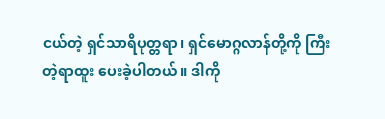ငယ်တဲ့ ရှင်သာရိပုတ္တရာ၊ ရှင်မောဂ္ဂလာန်တို့ကို ကြီးတဲ့ရာထူး ပေးခဲ့ပါတယ်။ ဒါကို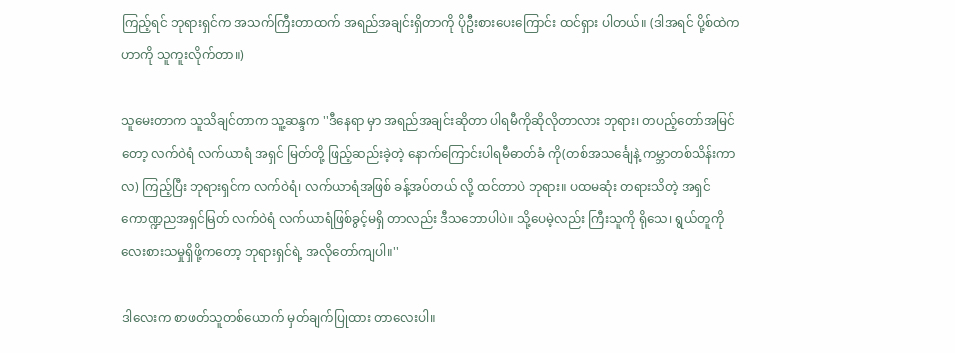ကြည့်ရင် ဘုရားရှင်က အသက်ကြီးတာထက် အရည်အချင်းရှိတာကို ပိုဦးစားပေးကြောင်း ထင်ရှား ပါတယ်။ (ဒါအရင် ပို့စ်ထဲကဟာကို သူကူးလိုက်တာ။)

သူမေးတာက သူသိချင်တာက သူ့ဆန္ဒက ''ဒီနေရာ မှာ အရည်အချင်းဆိုတာ ပါရမီကိုဆိုလိုတာလား ဘုရား၊ တပည့်တော်အမြင်တော့ လက်ဝဲရံ လက်ယာရံ အရှင် မြတ်တို့ ဖြည့်ဆည်းခဲ့တဲ့ နောက်ကြောင်းပါရမီဓာတ်ခံ ကို(တစ်အသင်္ချေနဲ့ ကမ္ဘာတစ်သိန်းကာလ) ကြည့်ပြီး ဘုရားရှင်က လက်ဝဲရံ၊ လက်ယာရံအဖြစ် ခန့်အပ်တယ် လို့ ထင်တာပဲ ဘုရား။ ပထမဆုံး တရားသိတဲ့ အရှင် ကောဏ္ဍညအရှင်မြတ် လက်ဝဲရံ လက်ယာရံဖြစ်ခွင့်မရှိ တာလည်း ဒီသဘောပါပဲ။ သို့ပေမဲ့လည်း ကြီးသူကို ရိုသေ၊ ရွယ်တူကိုလေးစားသမှုရှိဖို့ကတော့ ဘုရားရှင်ရဲ့ အလိုတော်ကျပါ။''

ဒါလေးက စာဖတ်သူတစ်ယောက် မှတ်ချက်ပြုထား တာလေးပါ။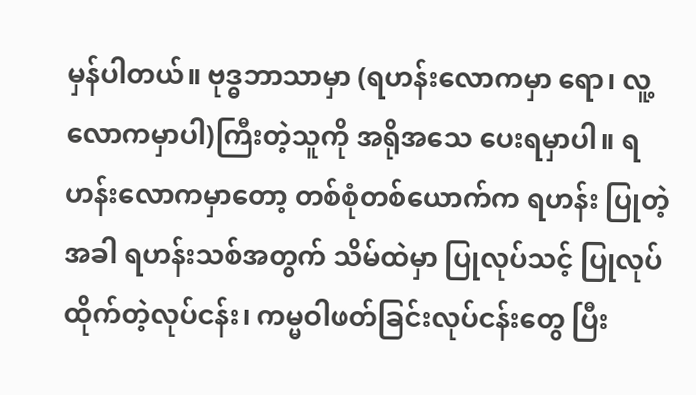မှန်ပါတယ်။ ဗုဒ္ဓဘာသာမှာ (ရဟန်းလောကမှာ ရော၊ လူ့လောကမှာပါ)ကြီးတဲ့သူကို အရိုအသေ ပေးရမှာပါ။ ရဟန်းလောကမှာတော့ တစ်စုံတစ်ယောက်က ရဟန်း ပြုတဲ့အခါ ရဟန်းသစ်အတွက် သိမ်ထဲမှာ ပြုလုပ်သင့် ပြုလုပ်ထိုက်တဲ့လုပ်ငန်း၊ ကမ္မဝါဖတ်ခြင်းလုပ်ငန်းတွေ ပြီး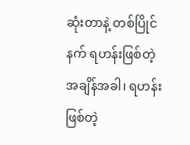ဆုံးတာနဲ့ တစ်ပြိုင်နက် ရဟန်းဖြစ်တဲ့ အချိန်အခါ၊ ရဟန်းဖြစ်တဲ့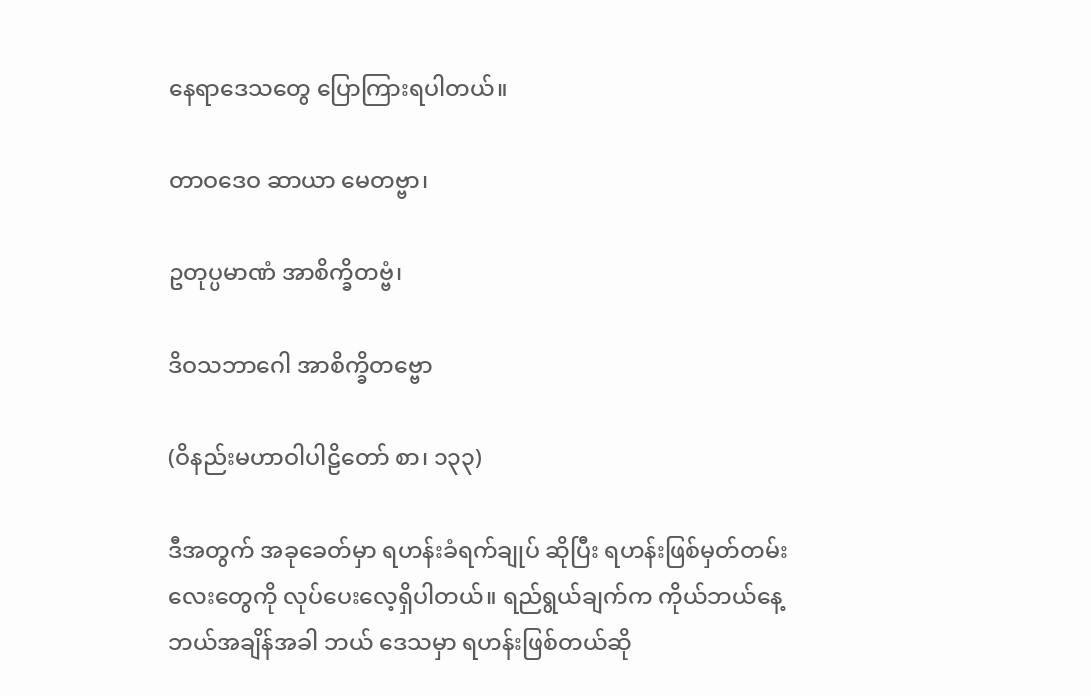နေရာဒေသတွေ ပြောကြားရပါတယ်။

တာဝဒေဝ ဆာယာ မေတဗ္ဗာ၊

ဥတုပ္ပမာဏံ အာစိက္ခိတဗ္ဗံ၊

ဒိဝသဘာဂေါ အာစိက္ခိတဗ္ဗော

(ဝိနည်းမဟာဝါပါဠိတော် စာ၊ ၁၃၃)

ဒီအတွက် အခုခေတ်မှာ ရဟန်းခံရက်ချုပ် ဆိုပြီး ရဟန်းဖြစ်မှတ်တမ်းလေးတွေကို လုပ်ပေးလေ့ရှိပါတယ်။ ရည်ရွယ်ချက်က ကိုယ်ဘယ်နေ့ ဘယ်အချိန်အခါ ဘယ် ဒေသမှာ ရဟန်းဖြစ်တယ်ဆို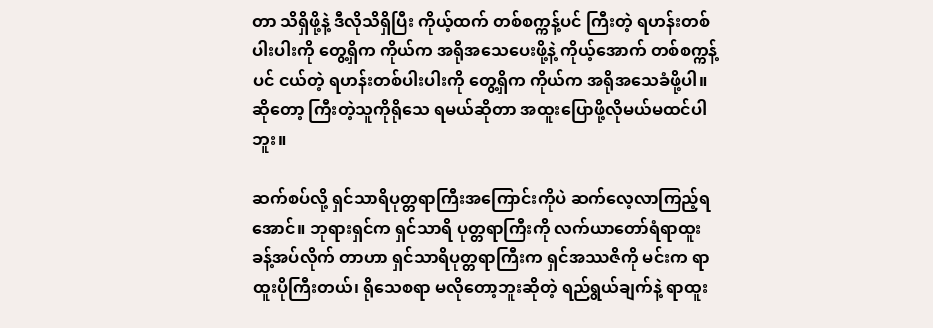တာ သိရှိဖို့နဲ့ ဒီလိုသိရှိပြီး ကိုယ့်ထက် တစ်စက္ကန့်ပင် ကြီးတဲ့ ရဟန်းတစ်ပါးပါးကို တွေ့ရှိက ကိုယ်က အရိုအသေပေးဖို့နဲ့ ကိုယ့်အောက် တစ်စက္ကန့်ပင် ငယ်တဲ့ ရဟန်းတစ်ပါးပါးကို တွေ့ရှိက ကိုယ်က အရိုအသေခံဖို့ပါ။ ဆိုတော့ ကြီးတဲ့သူကိုရိုသေ ရမယ်ဆိုတာ အထူးပြောဖို့လိုမယ်မထင်ပါဘူး။

ဆက်စပ်လို့ ရှင်သာရိပုတ္တရာကြီးအကြောင်းကိုပဲ ဆက်လေ့လာကြည့်ရအောင်။ ဘုရားရှင်က ရှင်သာရိ ပုတ္တရာကြီးကို လက်ယာတော်ရံရာထူး ခန့်အပ်လိုက် တာဟာ ရှင်သာရိပုတ္တရာကြီးက ရှင်အဿဇိကို မင်းက ရာထူးပိုကြီးတယ်၊ ရိုသေစရာ မလိုတော့ဘူးဆိုတဲ့ ရည်ရွယ်ချက်နဲ့ ရာထူး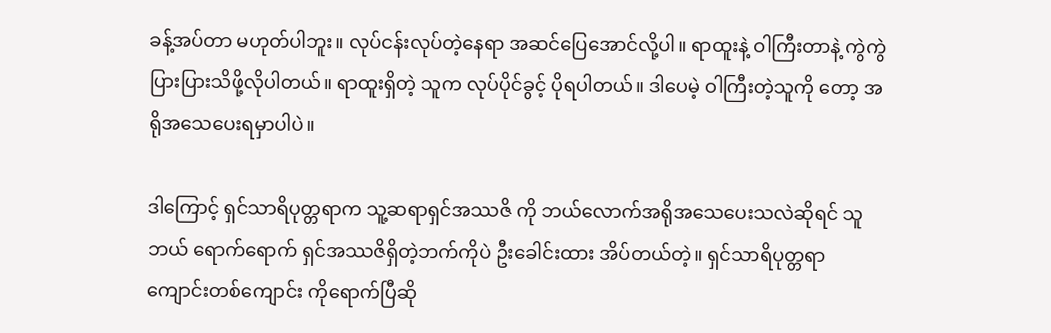ခန့်အပ်တာ မဟုတ်ပါဘူး။ လုပ်ငန်းလုပ်တဲ့နေရာ အဆင်ပြေအောင်လို့ပါ။ ရာထူးနဲ့ ဝါကြီးတာနဲ့ ကွဲကွဲပြားပြားသိဖို့လိုပါတယ်။ ရာထူးရှိတဲ့ သူက လုပ်ပိုင်ခွင့် ပိုရပါတယ်။ ဒါပေမဲ့ ဝါကြီးတဲ့သူကို တော့ အရိုအသေပေးရမှာပါပဲ။

ဒါကြောင့် ရှင်သာရိပုတ္တရာက သူ့ဆရာရှင်အဿဇိ ကို ဘယ်လောက်အရိုအသေပေးသလဲဆိုရင် သူဘယ် ရောက်ရောက် ရှင်အဿဇိရှိတဲ့ဘက်ကိုပဲ ဦးခေါင်းထား အိပ်တယ်တဲ့။ ရှင်သာရိပုတ္တရာ ကျောင်းတစ်ကျောင်း ကိုရောက်ပြီဆို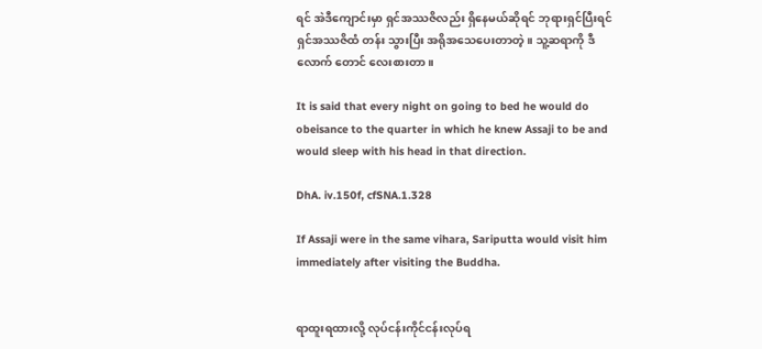ရင် အဲဒီကျောင်းမှာ ရှင်အဿဇိလည်း ရှိနေမယ်ဆိုရင် ဘုရားရှင်ပြီးရင် ရှင်အဿဇိထံ တန်း သွားပြီး အရိုအသေပေးတာတဲ့။ သူ့ဆရာကို ဒီလောက် တောင် လေးစားတာ။

It is said that every night on going to bed he would do obeisance to the quarter in which he knew Assaji to be and would sleep with his head in that direction.

DhA. iv.150f, cfSNA.1.328

If Assaji were in the same vihara, Sariputta would visit him immediately after visiting the Buddha.


ရာထူးရထားလို့ လုပ်ငန်းကိုင်ငန်းလုပ်ရ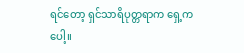ရင်တော့ ရှင်သာရိပုတ္တရာက ရှေ့ကပေါ့။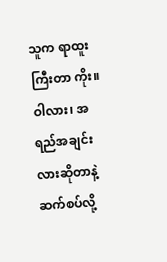သူက ရာထူးကြီးတာ ကိုး။ ဝါလား၊ အရည်အချင်းလားဆိုတာနဲ့ဆက်စပ်လို့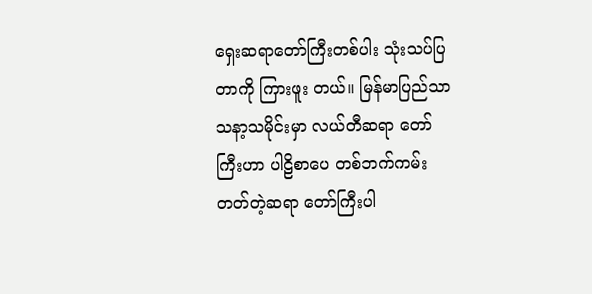ရှေးဆရာတော်ကြီးတစ်ပါး သုံးသပ်ပြတာကို ကြားဖူး တယ်။ မြန်မာပြည်သာသနာ့သမိုင်းမှာ လယ်တီဆရာ တော်ကြီးဟာ ပါဠိစာပေ တစ်ဘက်ကမ်းတတ်တဲ့ဆရာ တော်ကြီးပါ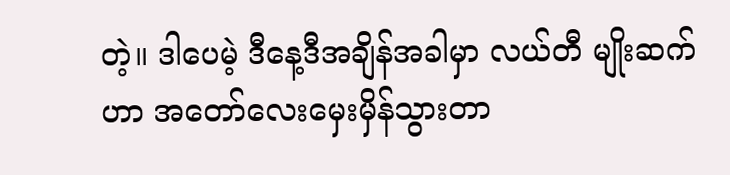တဲ့။ ဒါပေမဲ့ ဒီနေ့ဒီအချိန်အခါမှာ လယ်တီ မျိုးဆက်ဟာ အတော်လေးမှေးမှိန်သွားတာ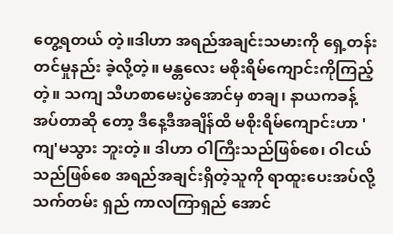တွေ့ရတယ် တဲ့။ဒါဟာ အရည်အချင်းသမားကို ရှေ့တန်းတင်မှုနည်း ခဲ့လို့တဲ့။ မန္တလေး မစိုးရိမ်ကျောင်းကိုကြည့်တဲ့။ သကျ သီဟစာမေးပွဲအောင်မှ စာချ၊ နာယကခန့်အပ်တာဆို တော့ ဒီနေ့ဒီအချိန်ထိ မစိုးရိမ်ကျောင်းဟာ 'ကျ'မသွား ဘူးတဲ့။ ဒါဟာ ဝါကြီးသည်ဖြစ်စေ၊ ဝါငယ်သည်ဖြစ်စေ အရည်အချင်းရှိတဲ့သူကို ရာထူးပေးအပ်လို့ သက်တမ်း ရှည် ကာလကြာရှည် အောင်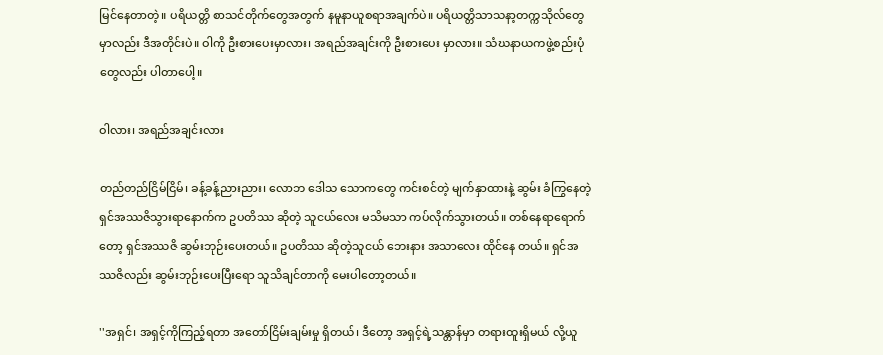မြင်နေတာတဲ့။ ပရိယတ္တိ စာသင်တိုက်တွေအတွက် နမူနာယူစရာအချက်ပဲ။ ပရိယတ္တိသာသနာ့တက္ကသိုလ်တွေမှာလည်း ဒီအတိုင်းပဲ။ ဝါကို ဦးစားပေးမှာလား၊ အရည်အချင်းကို ဦးစားပေး မှာလား။ သံဃနာယကဖွဲ့စည်းပုံတွေလည်း ပါတာပေါ့။

ဝါလား၊ အရည်အချင်းလား

တည်တည်ငြိမ်ငြိမ်၊ ခန့်ခန့်ညားညား၊ လောဘ ဒေါသ သောကတွေ ကင်းစင်တဲ့ မျက်နှာထားနဲ့ ဆွမ်း ခံကြွနေတဲ့ ရှင်အဿဇိသွားရာနောက်က ဥပတိဿ ဆိုတဲ့ သူငယ်လေး မသိမသာ ကပ်လိုက်သွားတယ်။ တစ်နေရာရောက်တော့ ရှင်အဿဇိ ဆွမ်းဘုဉ်းပေးတယ်။ ဥပတိဿ ဆိုတဲ့သူငယ် ဘေးနား အသာလေး ထိုင်နေ တယ်။ ရှင်အဿဇိလည်း ဆွမ်းဘုဉ်းပေးပြီးရော သူသိချင်တာကို မေးပါတော့တယ်။

''အရှင်၊ အရှင့်ကိုကြည့်ရတာ အတော်ငြိမ်းချမ်းမှု ရှိတယ်၊ ဒီတော့ အရှင့်ရဲ့သန္တာန်မှာ တရားထူးရှိမယ် လို့ယူ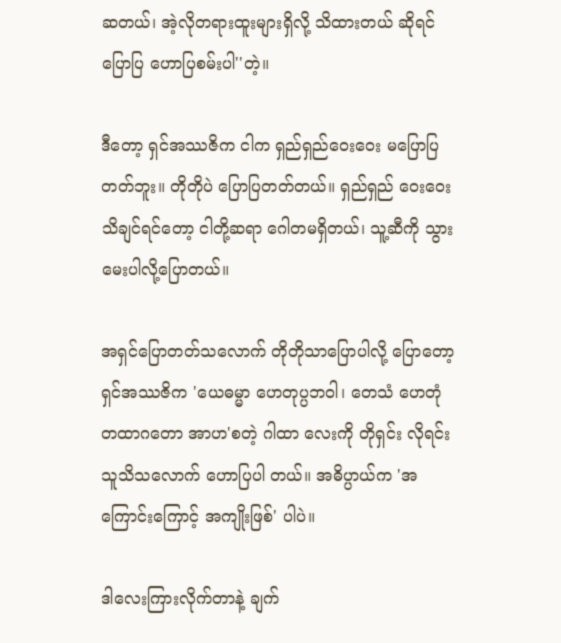ဆတယ်၊ အဲ့လိုတရားထူးများရှိလို့ သိထားတယ် ဆိုရင် ပြောပြ ဟောပြစမ်းပါ''တဲ့။

ဒီတော့ ရှင်အဿဇိက ငါက ရှည်ရှည်ဝေးဝေး မပြောပြတတ်ဘူး။ တိုတိုပဲ ပြောပြတတ်တယ်။ ရှည်ရှည် ဝေးဝေး သိချင်ရင်တော့ ငါတို့ဆရာ ဂေါတမရှိတယ်၊ သူ့ဆီကို သွားမေးပါလို့ပြောတယ်။

အရှင်ပြောတတ်သလောက် တိုတိုသာပြောပါလို့ ပြောတော့ ရှင်အဿဇိက 'ယေဓမ္မာ ဟေတုပ္ပဘဝါ၊ တေသံ ဟေတုံ တထာဂတော အာဟ'စတဲ့ ဂါထာ လေးကို တိုရှင်း လိုရင်း သူသိသလောက် ဟောပြပါ တယ်။ အဓိပ္ပာယ်က 'အကြောင်းကြောင့် အကျိုးဖြစ်' ပါပဲ။

ဒါလေးကြားလိုက်တာနဲ့ ချက်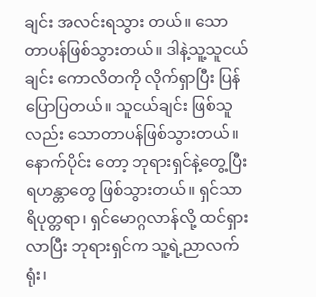ချင်း အလင်းရသွား တယ်။ သောတာပန်ဖြစ်သွားတယ်။ ဒါနဲ့သူ့သူငယ်ချင်း ကောလိတကို လိုက်ရှာပြီး ပြန်ပြောပြတယ်။ သူငယ်ချင်း ဖြစ်သူလည်း သောတာပန်ဖြစ်သွားတယ်။ နောက်ပိုင်း တော့ ဘုရားရှင်နဲ့တွေ့ပြီး ရဟန္တာတွေ ဖြစ်သွားတယ်။ ရှင်သာရိပုတ္တရာ၊ ရှင်မောဂ္ဂလာန်လို့ ထင်ရှားလာပြီး ဘုရားရှင်က သူ့ရဲ့ညာလက်ရုံး၊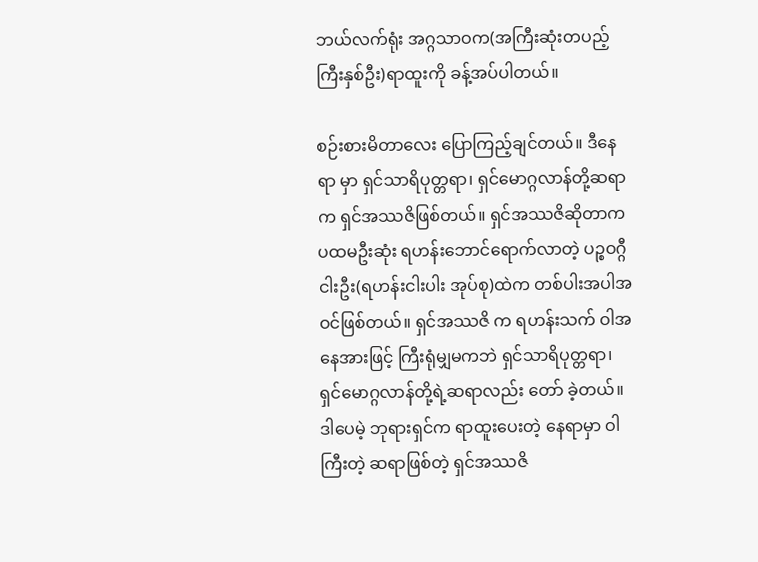ဘယ်လက်ရုံး အဂ္ဂသာဝက(အကြီးဆုံးတပည့်ကြီးနှစ်ဦး)ရာထူးကို ခန့်အပ်ပါတယ်။

စဉ်းစားမိတာလေး ပြောကြည့်ချင်တယ်။ ဒီနေရာ မှာ ရှင်သာရိပုတ္တရာ၊ ရှင်မောဂ္ဂလာန်တို့ဆရာက ရှင်အဿဇိဖြစ်တယ်။ ရှင်အဿဇိဆိုတာက ပထမဦးဆုံး ရဟန်းဘောင်ရောက်လာတဲ့ ပဉ္စဝဂ္ဂီငါးဦး(ရဟန်းငါးပါး အုပ်စု)ထဲက တစ်ပါးအပါအဝင်ဖြစ်တယ်။ ရှင်အဿဇိ က ရဟန်းသက် ဝါအနေအားဖြင့် ကြီးရုံမျှမကဘဲ ရှင်သာရိပုတ္တရာ၊ ရှင်မောဂ္ဂလာန်တို့ရဲ့ဆရာလည်း တော် ခဲ့တယ်။ ဒါပေမဲ့ ဘုရားရှင်က ရာထူးပေးတဲ့ နေရာမှာ ဝါကြီးတဲ့ ဆရာဖြစ်တဲ့ ရှင်အဿဇိ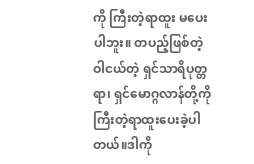ကို ကြီးတဲ့ရာထူး မပေးပါဘူး။ တပည့်ဖြစ်တဲ့ ဝါငယ်တဲ့ ရှင်သာရိပုတ္တရာ၊ ရှင်မောဂ္ဂလာန်တို့ကို ကြီးတဲ့ရာထူးပေးခဲ့ပါတယ်။ဒါကို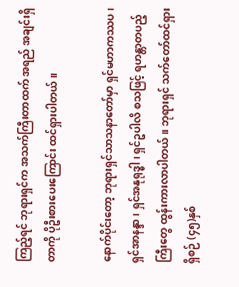ကြည့်ရင် ဘုရားရှင်က အသက်ကြီးတာထက် အရည် အချင်းရှိတာကို ပိုဦးစားပေးကြောင်း ထင်ရှားပါတယ်။

နောက်ပိုင်းတော့ ဘုရားရှင်သာသနာတော်မှာ ရှင်မဟာကဿပ၊ ရှင်အာနန္ဒာ၊ ရှင်အနုရုဒ္ဓါ၊ ရှင်ဥပါလိ စသဖြင့် ရဟန္တာတပည့်ကြီးတွေ ထွန်းကားလာပါတယ်။ ဘုရားရှင် သက်တော်ထင်ရှားရှိစဉ် (၄၅)နှစ်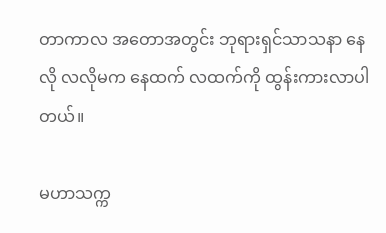တာကာလ အတောအတွင်း ဘုရားရှင်သာသနာ နေလို လလိုမက နေထက် လထက်ကို ထွန်းကားလာပါတယ်။

မဟာသက္က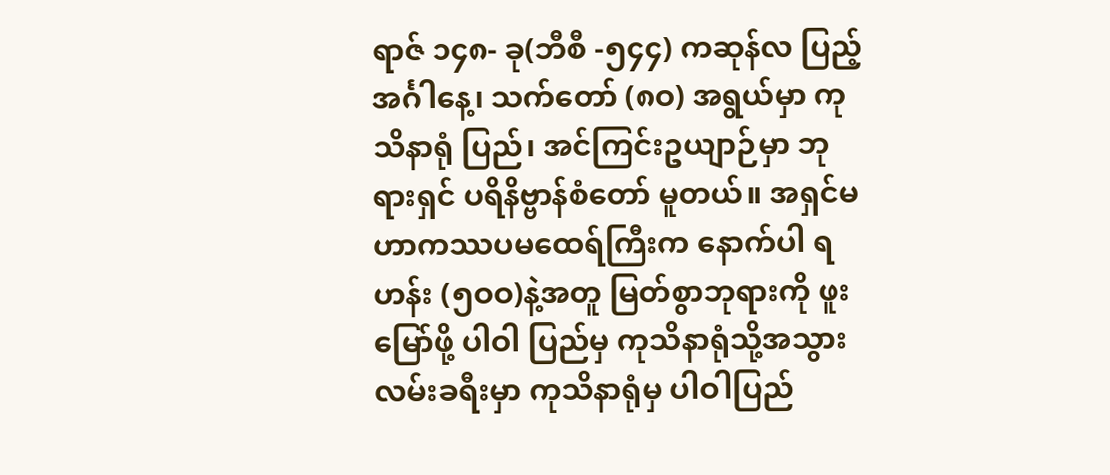ရာဇ် ၁၄၈- ခု(ဘီစီ -၅၄၄) ကဆုန်လ ပြည့် အင်္ဂါနေ့၊ သက်တော် (၈ဝ) အရွယ်မှာ ကုသိနာရုံ ပြည်၊ အင်ကြင်းဥယျာဉ်မှာ ဘုရားရှင် ပရိနိဗ္ဗာန်စံတော် မူတယ်။ အရှင်မဟာကဿပမထေရ်ကြီးက နောက်ပါ ရဟန်း (၅ဝဝ)နဲ့အတူ မြတ်စွာဘုရားကို ဖူးမြော်ဖို့ ပါဝါ ပြည်မှ ကုသိနာရုံသို့အသွား လမ်းခရီးမှာ ကုသိနာရုံမှ ပါဝါပြည်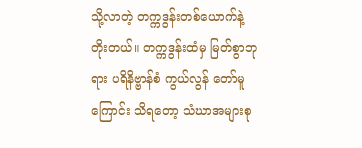သို့လာတဲ့ တက္ကဒွန်းတစ်ယောက်နဲ့ တိုးတယ်။ တက္ကဒွန်းထံမှ မြတ်စွာဘုရား ပရိနိဗ္ဗာန်စံ ကွယ်လွန် တော်မူကြောင်း သိရတော့ သံဃာအများစု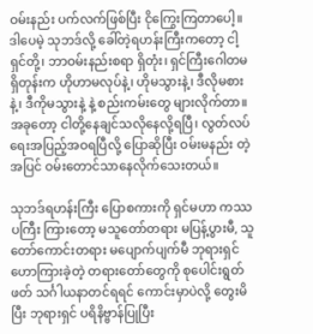ဝမ်းနည်း ပက်လက်ဖြစ်ပြီး ငိုကြွေးကြတာပေါ့။ ဒါပေမဲ့ သုဘဒ်လို့ ခေါ်တဲ့ရဟန်းကြီးကတော့ ငါ့ရှင်တို့၊ ဘာဝမ်းနည်းစရာ ရှိတုံး၊ ရှင်ကြီးဂေါတမရှိတုန်းက ဟိုဟာမလုပ်နဲ့၊ ဟိုမသွားနဲ့၊ ဒီလိုမစားနဲ့၊ ဒီကိုမသွားနဲ့ နဲ့ စည်းကမ်းတွေ များလိုက်တာ။ အခုတော့ ငါတို့နေချင်သလိုနေလို့ရပြီ၊ လွတ်လပ်ရေးအပြည့်အဝရပြီလို့ ပြောဆိုပြီး ဝမ်းမနည်း တဲ့အပြင် ဝမ်းတောင်သာနေလိုက်သေးတယ်။

သုဘဒ်ရဟန်းကြီး ပြောစကားကို ရှင်မဟာ ကဿပကြီး ကြားတော့ မသူတော်တရား မပြန့်ပွားမီ, သူတော်ကောင်းတရား မပျောက်ပျက်မီ ဘုရားရှင် ဟောကြားခဲ့တဲ့ တရားတော်တွေကို စုပေါင်းရွတ်ဖတ် သင်္ဂါယနာတင်ရရင် ကောင်းမှာပဲလို့ တွေးမိပြီး ဘုရားရှင် ပရိနိဗ္ဗာန်ပြုပြီး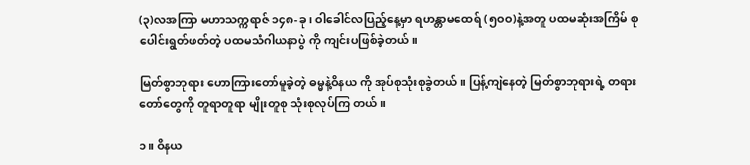(၃)လအကြာ မဟာသက္ကရာဇ် ၁၄၈-ခု၊ ဝါခေါင်လပြည့်နေ့မှာ ရဟန္တာမထေရ် (၅ဝဝ)နဲ့အတူ ပထမဆုံးအကြိမ် စုပေါင်းရွတ်ဖတ်တဲ့ ပထမသံဂါယနာပွဲ ကို ကျင်းပဖြစ်ခဲ့တယ်။

မြတ်စွာဘုရား ဟောကြားတော်မူခဲ့တဲ့ ဓမ္မနဲ့ဝိနယ ကို အုပ်စုသုံးစုခွဲတယ်။ ပြန့်ကျဲနေတဲ့ မြတ်စွာဘုရားရဲ့ တရားတော်တွေကို တူရာတူရာ မျိုးတူစု သုံးစုလုပ်ကြ တယ်။

၁။ ဝိနယ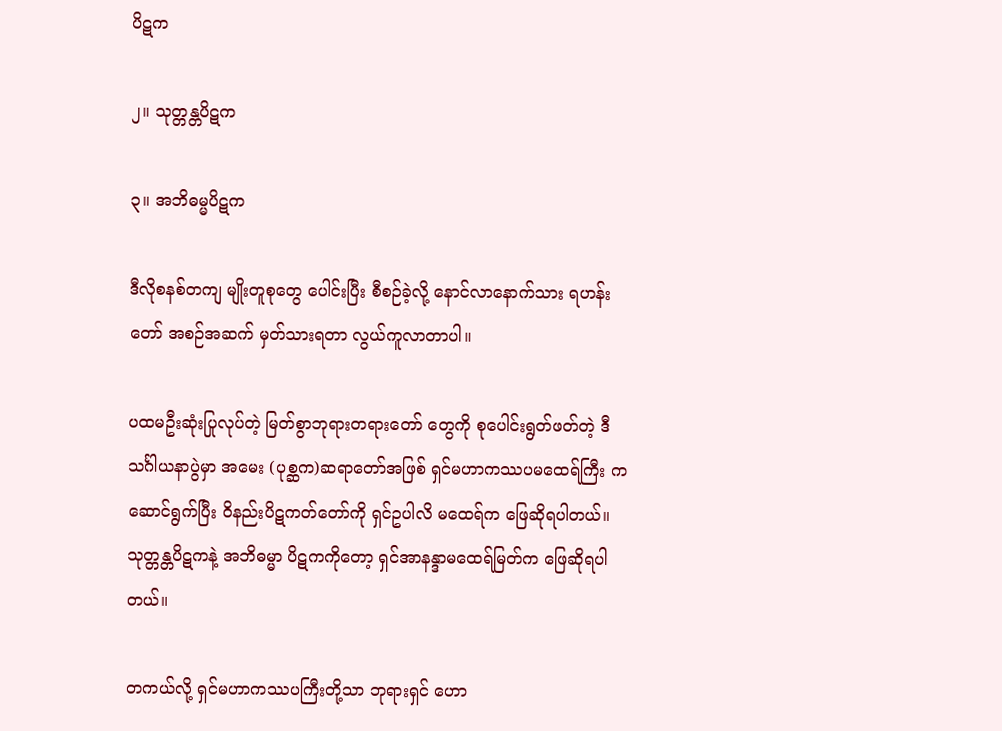ပိဋက

၂။ သုတ္တန္တပိဋက

၃။ အဘိဓမ္မပိဋက

ဒီလိုစနစ်တကျ မျိုးတူစုတွေ ပေါင်းပြီး စီစဉ်ခဲ့လို့ နောင်လာနောက်သား ရဟန်းတော် အစဉ်အဆက် မှတ်သားရတာ လွယ်ကူလာတာပါ။

ပထမဦးဆုံးပြုလုပ်တဲ့ မြတ်စွာဘုရားတရားတော် တွေကို စုပေါင်းရွတ်ဖတ်တဲ့ ဒီသင်္ဂါယနာပွဲမှာ အမေး (ပုစ္ဆက)ဆရာတော်အဖြစ် ရှင်မဟာကဿပမထေရ်ကြီး က ဆောင်ရွက်ပြီး ဝိနည်းပိဋကတ်တော်ကို ရှင်ဥပါလိ မထေရ်က ဖြေဆိုရပါတယ်။ သုတ္တန္တပိဋကနဲ့ အဘိဓမ္မာ ပိဋကကိုတော့ ရှင်အာနန္ဒာမထေရ်မြတ်က ဖြေဆိုရပါ တယ်။

တကယ်လို့ ရှင်မဟာကဿပကြီးတို့သာ ဘုရားရှင် ဟော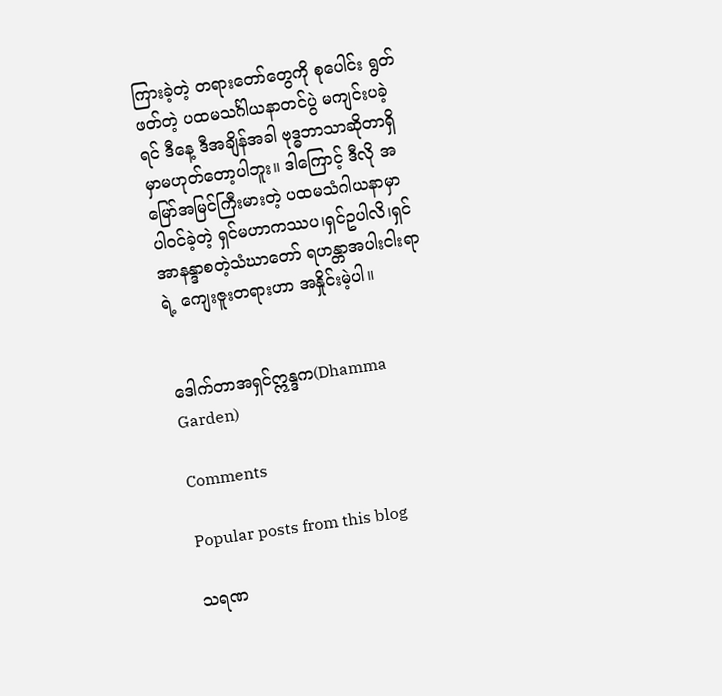ကြားခဲ့တဲ့ တရားတော်တွေကို စုပေါင်း ရွတ်ဖတ်တဲ့ ပထမသင်္ဂါယနာတင်ပွဲ မကျင်းပခဲ့ရင် ဒီနေ့ ဒီအချိန်အခါ ဗုဒ္ဓဘာသာဆိုတာရှိမှာမဟုတ်တော့ပါဘူး။ ဒါကြောင့် ဒီလို အမြော်အမြင်ကြီးမားတဲ့ ပထမသံဂါယနာမှာ ပါဝင်ခဲ့တဲ့ ရှင်မဟာကဿပ၊ရှင်ဥပါလိ၊ရှင်အာနန္ဒာစတဲ့သံဃာတော် ရဟန္တာအပါးငါးရာရဲ့ ကျေးဇူးတရားဟာ အနှိုင်းမဲ့ပါ။


ဒေါက်တာအရှင်ဣန္ဒက(Dhamma Garden)

Comments

Popular posts from this blog

သရဏ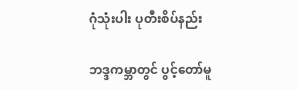ဂုံသုံးပါး ပုတီးစိပ်နည်း

ဘဒ္ဒကမ္ဘာတွင် ပွင့်တော်မူ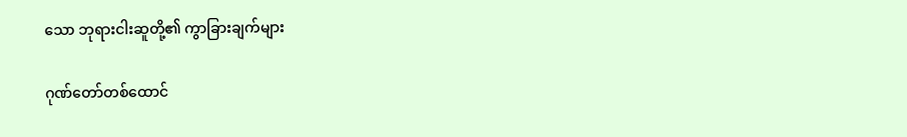သော ဘုရားငါးဆူတို့၏ ကွာခြားချက်များ

ဂုဏ်တော်တစ်ထောင်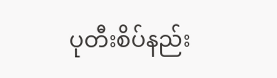ပုတီးစိပ်နည်း